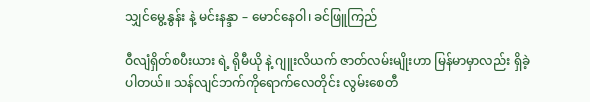သျှင်မွေ့နွန်း နဲ့ မင်းနန္ဒာ – မောင်နေဝါ၊ ခင်ဖြူကြည်

ဝီလျံရှိတ်စပီးယား ရဲ့ ရိုမီယို နဲ့ ဂျူးလိယက် ဇာတ်လမ်းမျိုးဟာ မြန်မာမှာလည်း ရှိခဲ့ပါတယ်။ သန်လျင်ဘက်ကိုရောက်လေတိုင်း လွမ်းစေတီ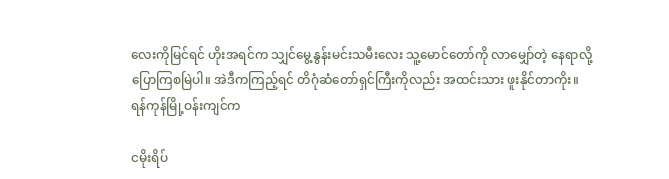လေးကိုမြင်ရင် ဟိုးအရင်က သျှင်မွေ့နွန်းမင်းသမီးလေး သူ့မောင်တော်ကို လာမျှော်တဲ့ နေရာလို့ ပြောကြစမြဲပါ။ အဲဒီကကြည့်ရင် တိဂုံဆံတော်ရှင်ကြီးကိုလည်း အထင်းသား ဖူးနိုင်တာကိုး။ ရန်ကုန်မြို့ဝန်းကျင်က

ငမိုးရိပ်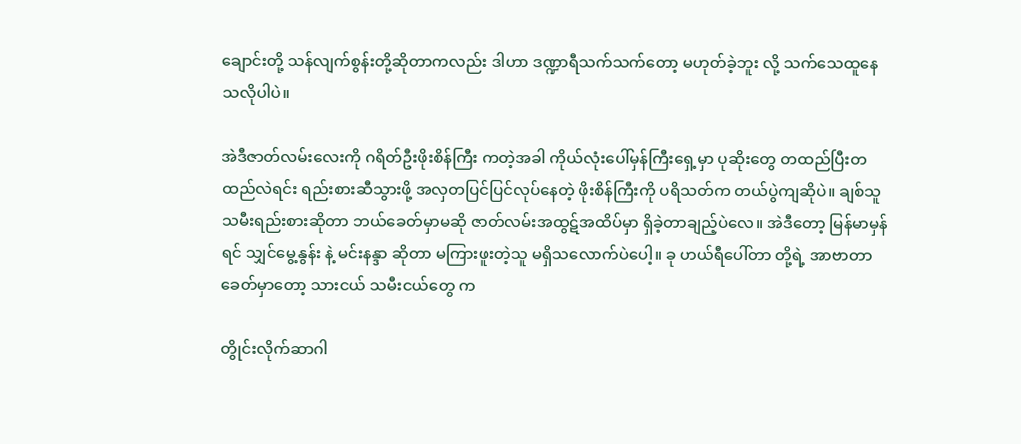ချောင်းတို့ သန်လျက်စွန်းတို့ဆိုတာကလည်း ဒါဟာ ဒဏ္ဍာရီသက်သက်တော့ မဟုတ်ခဲ့ဘူး လို့ သက်သေထူနေသလိုပါပဲ။

အဲဒီဇာတ်လမ်းလေးကို ဂရိတ်ဦးဖိုးစိန်ကြီး ကတဲ့အခါ ကိုယ်လုံးပေါ်မှန်ကြီးရှေ့မှာ ပုဆိုးတွေ တထည်ပြီးတထည်လဲရင်း ရည်းစားဆီသွားဖို့ အလှတပြင်ပြင်လုပ်နေတဲ့ ဖိုးစိန်ကြီးကို ပရိသတ်က တယ်ပွဲကျဆိုပဲ။ ချစ်သူ သမီးရည်းစားဆိုတာ ဘယ်ခေတ်မှာမဆို ဇာတ်လမ်းအထွဋ်အထိပ်မှာ ရှိခဲ့တာချည့်ပဲလေ။ အဲဒီတော့ မြန်မာမှန်ရင် သျှင်မွေ့နွန်း နဲ့ မင်းနန္ဒာ ဆိုတာ မကြားဖူးတဲ့သူ မရှိသလောက်ပဲပေါ့။ ခု ဟယ်ရီပေါ်တာ တို့ရဲ့ အာဗာတာခေတ်မှာတော့ သားငယ် သမီးငယ်တွေ က

တွိုင်းလိုက်ဆာဂါ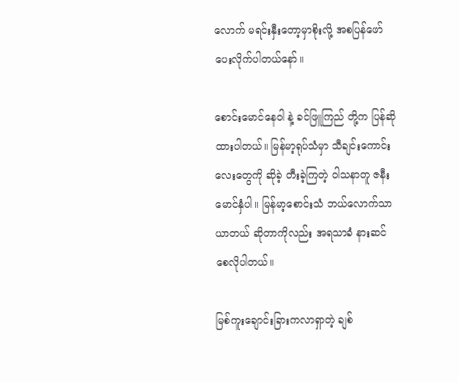လောက် မရင်းနှီးတော့မှာစိုးလို့ အစပြန်ဖော်ပေးလိုက်ပါတယ်နော်။

စောင်းမောင်နေဝါ နဲ့ ခင်ဖြူကြည် တို့က ပြန်ဆိုထားပါတယ်။ မြန်မာ့ရုပ်သံမှာ သီချင်းကောင်းလေးတွေကို ဆိုခဲ့ တီးခဲ့ကြတဲ့ ဝါသနာတူ ဇနီးမောင်နှံပါ။ မြန်မာ့စောင်းသံ ဘယ်လောက်သာယာတယ် ဆိုတာကိုလည်း အရသာခံ နားဆင်စေလိုပါတယ်။

မြစ်ကူးချောင်းခြားကလာရှာတဲ့ ချစ်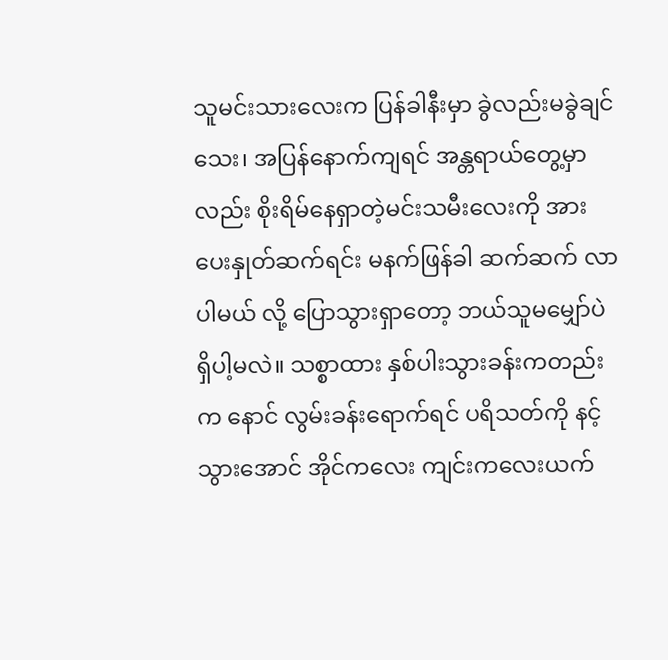သူမင်းသားလေးက ပြန်ခါနီးမှာ ခွဲလည်းမခွဲချင်သေး၊ အပြန်နောက်ကျရင် အန္တရာယ်တွေ့မှာလည်း စိုးရိမ်နေရှာတဲ့မင်းသမီးလေးကို အားပေးနှုတ်ဆက်ရင်း မနက်ဖြန်ခါ ဆက်ဆက် လာပါမယ် လို့ ပြောသွားရှာတော့ ဘယ်သူမမျှော်ပဲရှိပါ့မလဲ။ သစ္စာထား နှစ်ပါးသွားခန်းကတည်းက နောင် လွမ်းခန်းရောက်ရင် ပရိသတ်ကို နင့်သွားအောင် အိုင်ကလေး ကျင်းကလေးယက်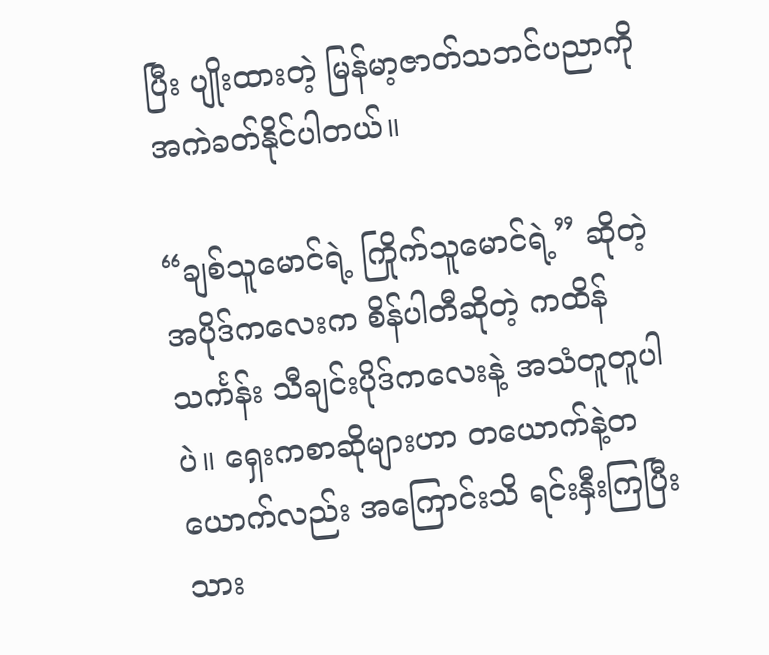ပြီး ပျိုးထားတဲ့ မြန်မာ့ဇာတ်သဘင်ပညာကို အကဲခတ်နိုင်ပါတယ်။

“ချစ်သူမောင်ရဲ့ ကြိုက်သူမောင်ရဲ့” ဆိုတဲ့ အပိုဒ်ကလေးက စိန်ပါတီဆိုတဲ့ ကထိန်သင်္ကန်း သီချင်းပိုဒ်ကလေးနဲ့ အသံတူတူပါပဲ။ ရှေးကစာဆိုများဟာ တယောက်နဲ့တယောက်လည်း အကြောင်းသိ ရင်းနှီးကြပြီးသား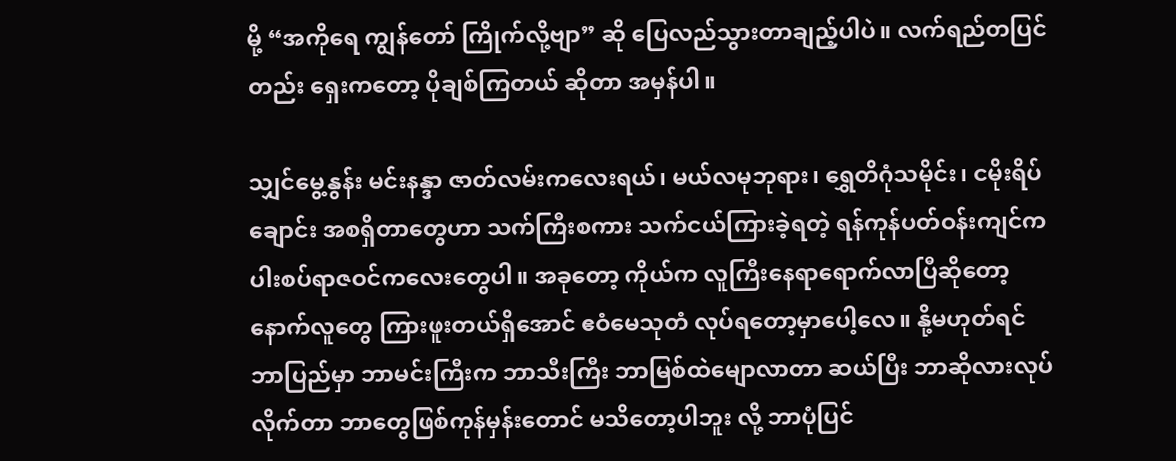မို့ “အကိုရေ ကျွန်တော် ကြိုက်လို့ဗျာ” ဆို ပြေလည်သွားတာချည့်ပါပဲ။ လက်ရည်တပြင်တည်း ရှေးကတော့ ပိုချစ်ကြတယ် ဆိုတာ အမှန်ပါ။

သျှင်မွေ့နွန်း မင်းနန္ဒာ ဇာတ်လမ်းကလေးရယ်၊ မယ်လမုဘုရား၊ ရွှေတိဂုံသမိုင်း၊ ငမိုးရိပ်ချောင်း အစရှိတာတွေဟာ သက်ကြီးစကား သက်ငယ်ကြားခဲ့ရတဲ့ ရန်ကုန်ပတ်ဝန်းကျင်က ပါးစပ်ရာဇဝင်ကလေးတွေပါ။ အခုတော့ ကိုယ်က လူကြီးနေရာရောက်လာပြီဆိုတော့ နောက်လူတွေ ကြားဖူးတယ်ရှိအောင် ဧဝံမေသုတံ လုပ်ရတော့မှာပေါ့လေ။ နို့မဟုတ်ရင် ဘာပြည်မှာ ဘာမင်းကြီးက ဘာသီးကြီး ဘာမြစ်ထဲမျောလာတာ ဆယ်ပြီး ဘာဆိုလားလုပ်လိုက်တာ ဘာတွေဖြစ်ကုန်မှန်းတောင် မသိတော့ပါဘူး လို့ ဘာပုံပြင်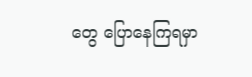တွေ ပြောနေကြရမှာ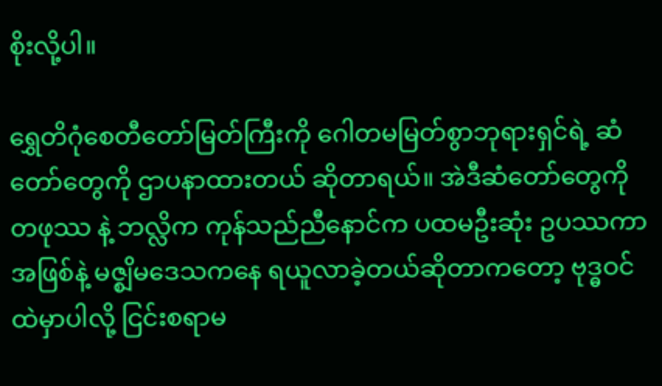စိုးလို့ပါ။

ရွှေတိဂုံစေတီတော်မြတ်ကြီးကို ဂေါတမမြတ်စွာဘုရားရှင်ရဲ့ ဆံတော်တွေကို ဌာပနာထားတယ် ဆိုတာရယ်။ အဲဒီဆံတော်တွေကို တဖုဿ နဲ့ ဘလ္လိက ကုန်သည်ညီနောင်က ပထမဦးဆုံး ဥပဿကာအဖြစ်နဲ့ မဇ္စျိမဒေသကနေ ရယူလာခဲ့တယ်ဆိုတာကတော့ ဗုဒ္ဓဝင်ထဲမှာပါလို့ ငြင်းစရာမ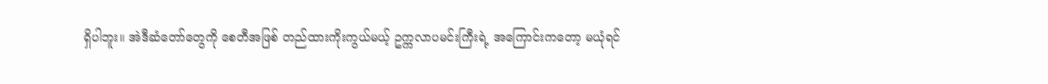ရှိပါဘူး။ အဲဒီဆံတော်တွေကို စေတီအဖြစ် တည်ထားကိုးကွယ်မယ့် ဥက္ကလာပမင်းကြီးရဲ့ အကြောင်းကတော့ မယုံရင်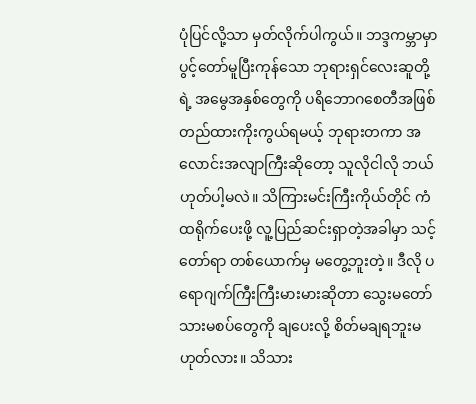ပုံပြင်လို့သာ မှတ်လိုက်ပါကွယ်။ ဘဒ္ဒကမ္ဘာမှာ ပွင့်တော်မူပြီးကုန်သော ဘုရားရှင်လေးဆူတို့ရဲ့ အမွေအနှစ်တွေကို ပရိဘောဂစေတီအဖြစ် တည်ထားကိုးကွယ်ရမယ့် ဘုရားတကာ အလောင်းအလျာကြီးဆိုတော့ သူလိုငါလို ဘယ်ဟုတ်ပါ့မလဲ။ သိကြားမင်းကြီးကိုယ်တိုင် ကံထရိုက်ပေးဖို့ လူ့ပြည်ဆင်းရှာတဲ့အခါမှာ သင့်တော်ရာ တစ်ယောက်မှ မတွေ့ဘူးတဲ့။ ဒီလို ပရောဂျက်ကြီးကြီးမားမားဆိုတာ သွေးမတော် သားမစပ်တွေကို ချပေးလို့ စိတ်မချရဘူးမဟုတ်လား။ သိသား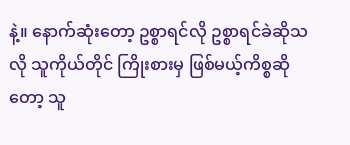နဲ့။ နောက်ဆုံးတော့ ဥစ္စာရင်လို ဥစ္စာရင်ခဲဆိုသလို သူကိုယ်တိုင် ကြိုးစားမှ ဖြစ်မယ့်ကိစ္စဆိုတော့ သူ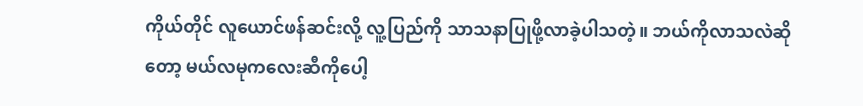ကိုယ်တိုင် လူယောင်ဖန်ဆင်းလို့ လူ့ပြည်ကို သာသနာပြုဖို့လာခဲ့ပါသတဲ့။ ဘယ်ကိုလာသလဲဆိုတော့ မယ်လမုကလေးဆီကိုပေါ့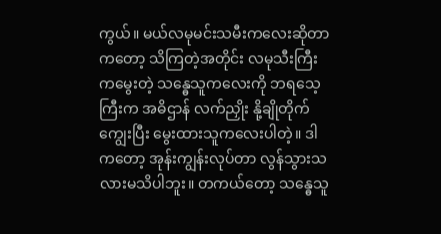ကွယ်။ မယ်လမုမင်းသမီးကလေးဆိုတာကတော့ သိကြတဲ့အတိုင်း လမုသီးကြီးကမွေးတဲ့ သန္ဓေသူကလေးကို ဘရသေ့ကြီးက အဓိဌာန် လက်ညှိုး နို့ချိုတိုက်ကျွေးပြီး မွေးထားသူကလေးပါတဲ့။ ဒါကတော့ အုန်းကျွန်းလုပ်တာ လွန်သွားသလားမသိပါဘူး။ တကယ်တော့ သန္ဓေသူ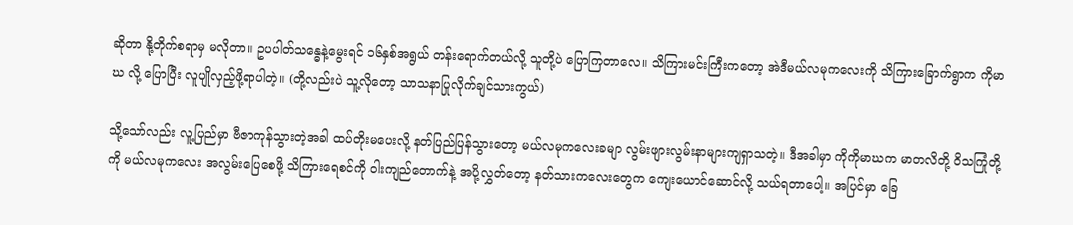ဆိုတာ နို့တိုက်စရာမှ မလိုတာ။ ဥပပါတ်သန္ဓေနဲ့မွေးရင် ၁၆နှစ်အရွယ် တန်းရောက်တယ်လို့ သူတို့ပဲ ပြောကြတာလေ။ သိကြားမင်းကြီးကတော့ အဲဒီမယ်လမုကလေးကို သိကြားခြောက်ရွာက ကိုမာဃ လို့ ပြောပြီး လူပျိုလှည့်ဖို့ရာပါတဲ့။ (တို့လည်းပဲ သူ့လိုတော့ သာသနာပြုလိုက်ချင်သားကွယ်)

သို့သော်လည်း လူ့ပြည်မှာ ဗီဇာကုန်သွားတဲ့အခါ ထပ်တိုးမပေးလို့ နတ်ပြည်ပြန်သွားတော့ မယ်လမုကလေးခမျာ လွမ်းဖျားလွမ်းနာများကျရှာသတဲ့။ ဒီအခါမှာ ကိုကိုမာဃက မာတလိတို့ ဝိသကြုံတို့ကို မယ်လမုကလေး အလွမ်းပြေစေဖို့ သိကြားရေစင်ကို ဝါးကျည်တောက်နဲ့ အပို့လွှတ်တော့ နတ်သားကလေးတွေက ကျေးယောင်ဆောင်လို့ သယ်ရတာပေါ့။ အပြင်မှာ ခြေ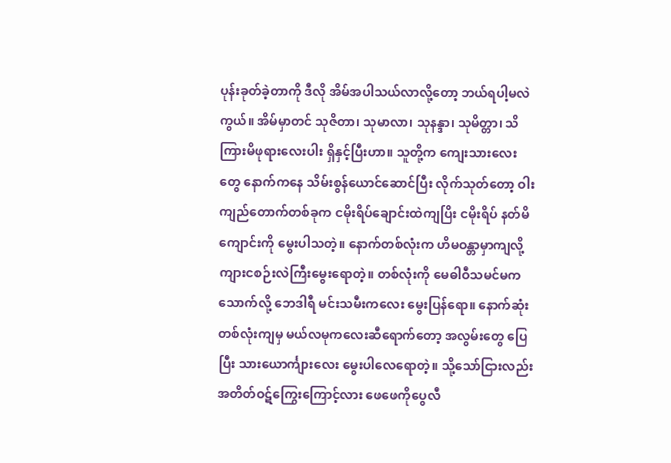ပုန်းခုတ်ခဲ့တာကို ဒီလို အိမ်အပါသယ်လာလို့တော့ ဘယ်ရပါ့မလဲကွယ်။ အိမ်မှာတင် သုဇိတာ၊ သုမာလာ၊ သုနန္ဒာ၊ သုမိတ္တာ၊ သိကြားမိဖုရားလေးပါး ရှိနှင့်ပြီးဟာ။ သူတို့က ကျေးသားလေးတွေ နောက်ကနေ သိမ်းစွန်ယောင်ဆောင်ပြီး လိုက်သုတ်တော့ ဝါးကျည်တောက်တစ်ခုက ငမိုးရိပ်ချောင်းထဲကျပြိး ငမိုးရိပ် နတ်မိကျောင်းကို မွေးပါသတဲ့။ နောက်တစ်လုံးက ဟိမဝန္တာမှာကျလို့ ကျားငစဉ်းလဲကြီးမွေးရောတဲ့။ တစ်လုံးကို မေဓါဝီသမင်မက သောက်လို့ ဘေဒါရီ မင်းသမီးကလေး မွေးပြန်ရော။ နောက်ဆုံးတစ်လုံးကျမှ မယ်လမုကလေးဆီရောက်တော့ အလွမ်းတွေ ပြေပြီး သားယောင်္ကျားလေး မွေးပါလေရောတဲ့။ သို့သော်ငြားလည်း အတိတ်ဝဋ်ကြွေးကြောင့်လား ဖေဖေကိုပွေလီ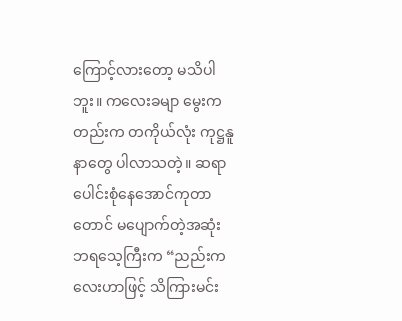ကြောင့်လားတော့ မသိပါဘူး။ ကလေးခမျာ မွေးကတည်းက တကိုယ်လုံး ကုဋ္ဌနူနာတွေ ပါလာသတဲ့။ ဆရာပေါင်းစုံနေအောင်ကုတာတောင် မပျောက်တဲ့အဆုံး ဘရသေ့ကြီးက “ညည်းကလေးဟာဖြင့် သိကြားမင်း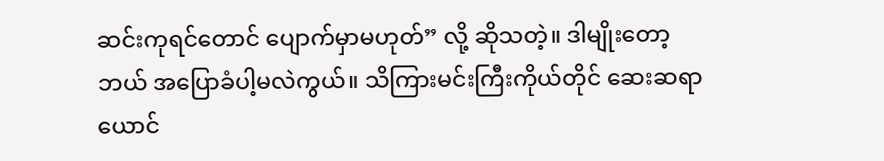ဆင်းကုရင်တောင် ပျောက်မှာမဟုတ်” လို့ ဆိုသတဲ့။ ဒါမျိုးတော့ ဘယ် အပြောခံပါ့မလဲကွယ်။ သိကြားမင်းကြီးကိုယ်တိုင် ဆေးဆရာယောင်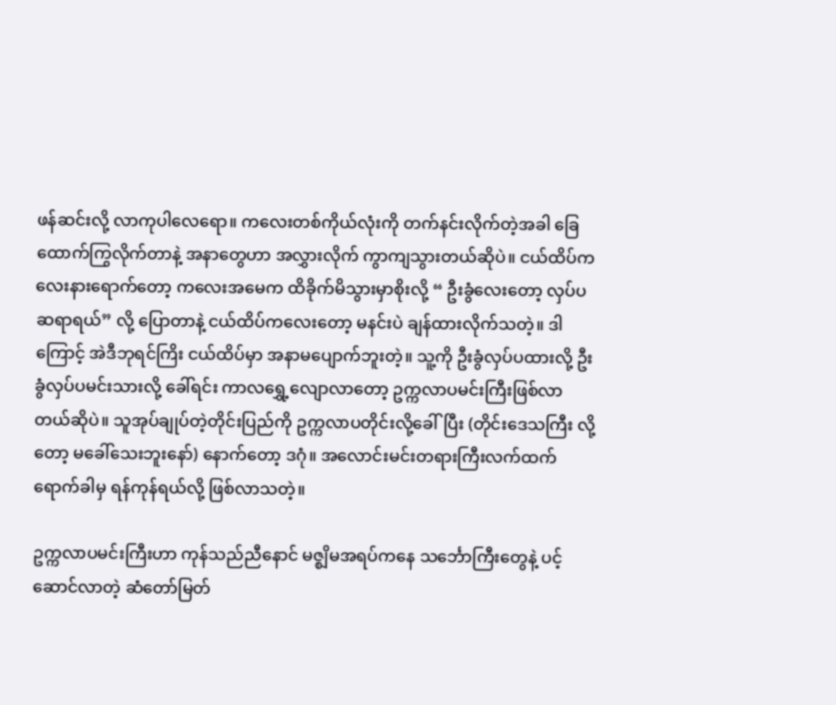ဖန်ဆင်းလို့ လာကုပါလေရော။ ကလေးတစ်ကိုယ်လုံးကို တက်နင်းလိုက်တဲ့အခါ ခြေထောက်ကြွလိုက်တာနဲ့ အနာတွေဟာ အလွှားလိုက် ကွာကျသွားတယ်ဆိုပဲ။ ငယ်ထိပ်ကလေးနားရောက်တော့ ကလေးအမေက ထိခိုက်မိသွားမှာစိုးလို့ “ ဦးခွံလေးတော့ လှပ်ပ ဆရာရယ်” လို့ ပြောတာနဲ့ ငယ်ထိပ်ကလေးတော့ မနင်းပဲ ချန်ထားလိုက်သတဲ့။ ဒါကြောင့် အဲဒီဘုရင်ကြိး ငယ်ထိပ်မှာ အနာမပျောက်ဘူးတဲ့။ သူ့ကို ဦးခွံလှပ်ပထားလို့ ဦးခွံလှပ်ပမင်းသားလို့ ခေါ်ရင်း ကာလရွှေ့လျောလာတော့ ဥက္ကလာပမင်းကြီးဖြစ်လာတယ်ဆိုပဲ။ သူအုပ်ချုပ်တဲ့တိုင်းပြည်ကို ဥက္ကလာပတိုင်းလို့ခေါ်ပြီး (တိုင်းဒေသကြီး လို့တော့ မခေါ်သေးဘူးနော်) နောက်တော့ ဒဂုံ။ အလောင်းမင်းတရားကြီးလက်ထက်ရောက်ခါမှ ရန်ကုန်ရယ်လို့ ဖြစ်လာသတဲ့။

ဥက္ကလာပမင်းကြီးဟာ ကုန်သည်ညီနောင် မဇ္စျိမအရပ်ကနေ သင်္ဘောကြီးတွေနဲ့ ပင့်ဆောင်လာတဲ့ ဆံတော်မြတ်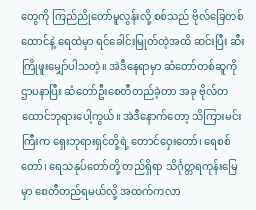တွေကို ကြည်ညိုတော်မူလွန်းလို့ စစ်သည် ဗိုလ်ခြေတစ်ထောင်နဲ့ ရေထဲမှာ ရင်ခေါင်းမြုတ်တဲ့အထိ ဆင်းပြီး ဆီးကြိုဖူးမျှော်ပါသတဲ့။ အဲဒီနေရာမှာ ဆံတော်တစ်ဆူကို ဌာပနာပြီး ဆံတော်ဦးစေတီတည်ခဲ့တာ အခု ဗိုလ်တထောင်ဘုရားပေါ့ကွယ်။ အဲဒီနောက်တော့ သိကြားမင်းကြီးက ရှေးဘုရားရှင်တို့ရဲ့ တောင်ဝှေးတော်၊ ရေစစ်တော်၊ ရေသနုပ်တော်တို့ တည်ရှိရာ သိင်္ဂုတ္တရကုန်းမြေမှာ စေတီတည်ရမယ်လို့ အထက်ကလာ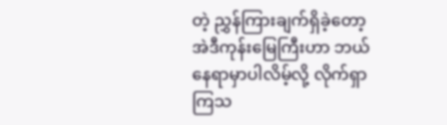တဲ့ ညွှန်ကြားချက်ရှိခဲ့တော့ အဲဒီကုန်းမြေကြီးဟာ ဘယ်နေရာမှာပါလိမ့်လို့ လိုက်ရှာကြသ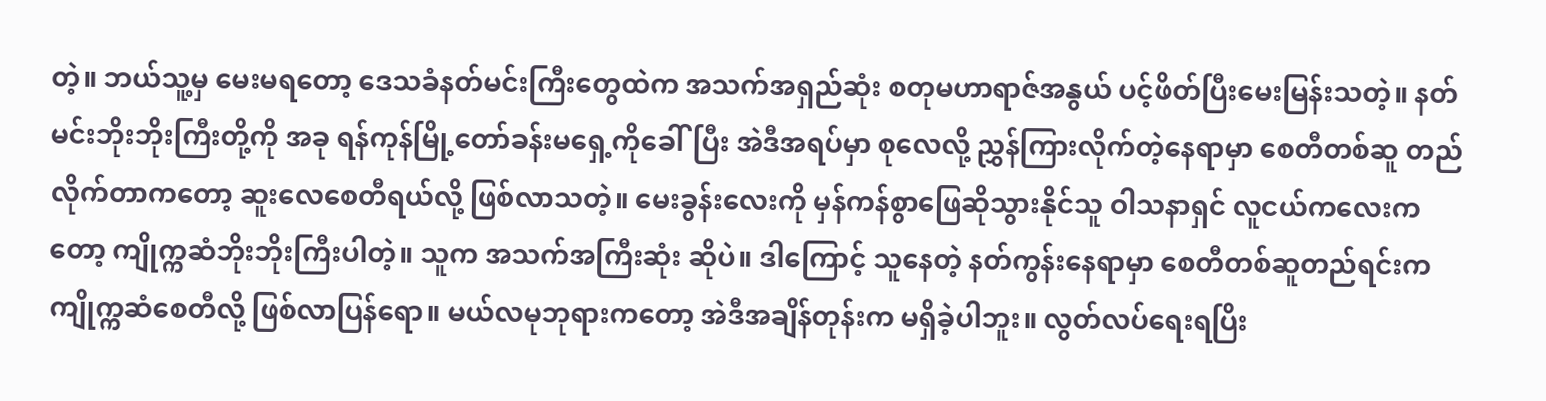တဲ့။ ဘယ်သူ့မှ မေးမရတော့ ဒေသခံနတ်မင်းကြီးတွေထဲက အသက်အရှည်ဆုံး စတုမဟာရာဇ်အနွယ် ပင့်ဖိတ်ပြီးမေးမြန်းသတဲ့။ နတ်မင်းဘိုးဘိုးကြီးတို့ကို အခု ရန်ကုန်မြို့တော်ခန်းမရှေ့ကိုခေါ်ပြီး အဲဒီအရပ်မှာ စုလေလို့ ညွှန်ကြားလိုက်တဲ့နေရာမှာ စေတီတစ်ဆူ တည်လိုက်တာကတော့ ဆူးလေစေတီရယ်လို့ ဖြစ်လာသတဲ့။ မေးခွန်းလေးကို မှန်ကန်စွာဖြေဆိုသွားနိုင်သူ ဝါသနာရှင် လူငယ်ကလေးကတော့ ကျိုက္ကဆံဘိုးဘိုးကြီးပါတဲ့။ သူက အသက်အကြီးဆုံး ဆိုပဲ။ ဒါကြောင့် သူနေတဲ့ နတ်ကွန်းနေရာမှာ စေတီတစ်ဆူတည်ရင်းက ကျိုက္ကဆံစေတီလို့ ဖြစ်လာပြန်ရော။ မယ်လမုဘုရားကတော့ အဲဒီအချိန်တုန်းက မရှိခဲ့ပါဘူး။ လွတ်လပ်ရေးရပြိး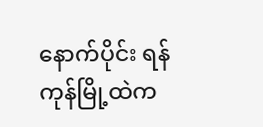နောက်ပိုင်း ရန်ကုန်မြို့ထဲက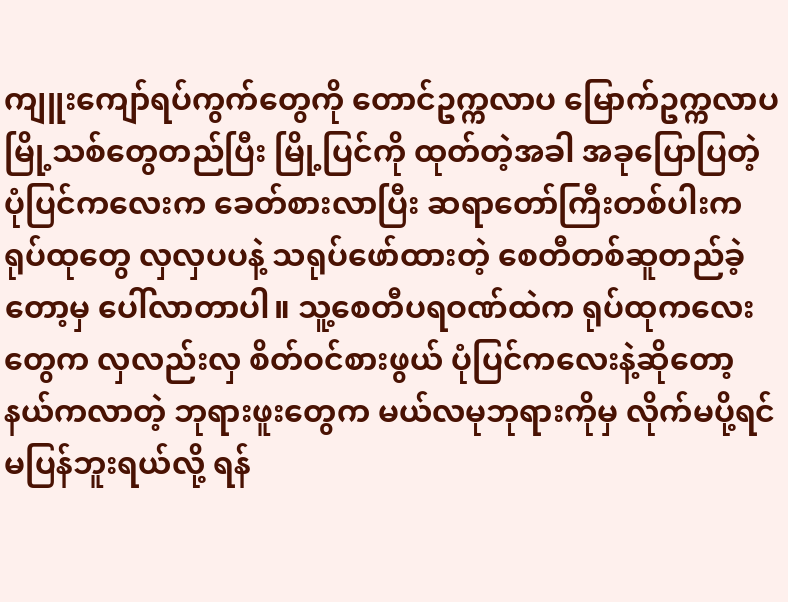ကျူးကျော်ရပ်ကွက်တွေကို တောင်ဥက္ကလာပ မြောက်ဥက္ကလာပ မြို့သစ်တွေတည်ပြီး မြို့ပြင်ကို ထုတ်တဲ့အခါ အခုပြောပြတဲ့ ပုံပြင်ကလေးက ခေတ်စားလာပြီး ဆရာတော်ကြီးတစ်ပါးက ရုပ်ထုတွေ လှလှပပနဲ့ သရုပ်ဖော်ထားတဲ့ စေတီတစ်ဆူတည်ခဲ့တော့မှ ပေါ်လာတာပါ။ သူ့စေတီပရဝဏ်ထဲက ရုပ်ထုကလေးတွေက လှလည်းလှ စိတ်ဝင်စားဖွယ် ပုံပြင်ကလေးနဲ့ဆိုတော့ နယ်ကလာတဲ့ ဘုရားဖူးတွေက မယ်လမုဘုရားကိုမှ လိုက်မပို့ရင် မပြန်ဘူးရယ်လို့ ရန်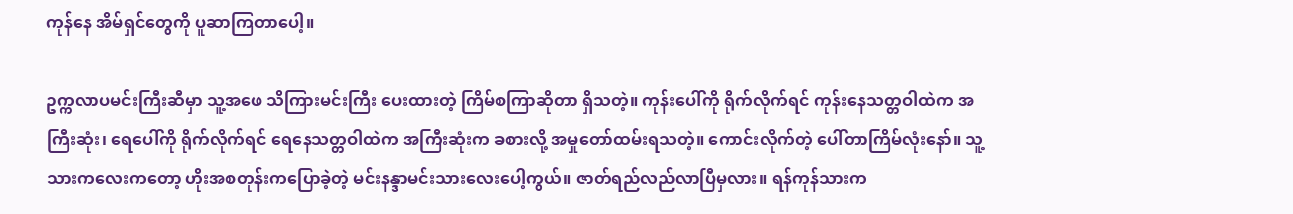ကုန်နေ အိမ်ရှင်တွေကို ပူဆာကြတာပေါ့။

ဥက္ကလာပမင်းကြီးဆီမှာ သူ့အဖေ သိကြားမင်းကြီး ပေးထားတဲ့ ကြိမ်စကြာဆိုတာ ရှိသတဲ့။ ကုန်းပေါ်ကို ရိုက်လိုက်ရင် ကုန်းနေသတ္တဝါထဲက အကြီးဆုံး၊ ရေပေါ်ကို ရိုက်လိုက်ရင် ရေနေသတ္တဝါထဲက အကြီးဆုံးက ခစားလို့ အမှုတော်ထမ်းရသတဲ့။ ကောင်းလိုက်တဲ့ ပေါ်တာကြိမ်လုံးနော်။ သူ့သားကလေးကတော့ ဟိုးအစတုန်းကပြောခဲ့တဲ့ မင်းနန္ဒာမင်းသားလေးပေါ့ကွယ်။ ဇာတ်ရည်လည်လာပြီမှလား။ ရန်ကုန်သားက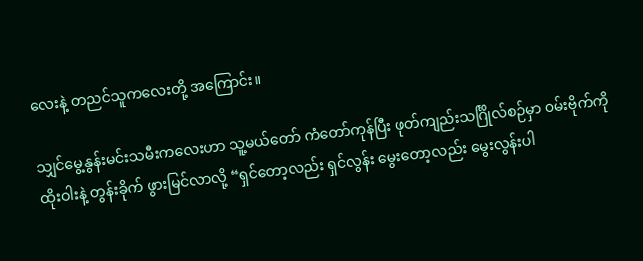လေးနဲ့ တညင်သူကလေးတို့ အကြောင်း။

သျှင်မွေ့နွန်းမင်းသမီးကလေးဟာ သူ့မယ်တော် ကံတော်ကုန်ပြီး ဖုတ်ကျည်းသင်္ဂြိုလ်စဉ်မှာ ၀မ်းဗိုက်ကို ထိုးဝါးနဲ့ တွန်းခိုက် ဖွားမြင်လာလို့ “ရှင်တော့လည်း ရှင်လွန်း မွေးတော့လည်း မွေးလွန်းပါ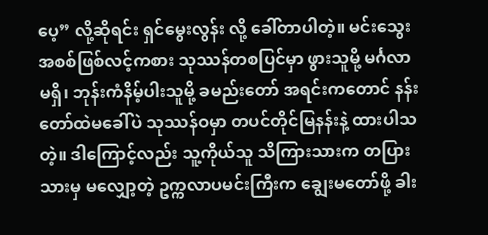ပေ့” လို့ဆိုရင်း ရှင်မွေးလွန်း လို့ ခေါ်တာပါတဲ့။ မင်းသွေးအစစ်ဖြစ်လင့်ကစား သုဿန်တစပြင်မှာ ဖွားသူမို့ မင်္ဂလာမရှိ၊ ဘုန်းကံနိမ့်ပါးသူမို့ ခမည်းတော် အရင်းကတောင် နန်းတော်ထဲမခေါ်ပဲ သုဿန်ဝမှာ တပင်တိုင်မြနန်းနဲ့ ထားပါသတဲ့။ ဒါကြောင့်လည်း သူ့ကိုယ်သူ သိကြားသားက တပြားသားမှ မလျှော့တဲ့ ဥက္ကလာပမင်းကြီးက ချွေးမတော်ဖို့ ခါး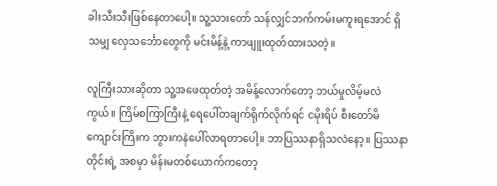ခါးသီးသီးဖြစ်နေတာပေါ့။ သူ့သားတော် သန်လျှင်ဘက်ကမ်းမကူးရအောင် ရှိသမျှ လှေသင်္ဘောတွေကို မင်းမိန့်နဲ့ ကာဖျူးထုတ်ထားသတဲ့။

လူကြီးသားဆိုတာ သူ့အဖေထုတ်တဲ့ အမိန့်လောက်တော့ ဘယ်မှုလိမ့်မလဲကွယ်။ ကြိမ်စကြာကြီးနဲ့ ရေပေါ်တချက်ရိုက်လိုက်ရင် ငမိုးရိပ် စီးတော်မိကျောင်းကြိးက ဘွားကနဲပေါ်လာရတာပေါ့။ ဘာပြဿနာရှိသလဲနော့။ ပြဿနာတိုင်းရဲ့ အစမှာ မိန်းမတစ်ယောက်ကတော့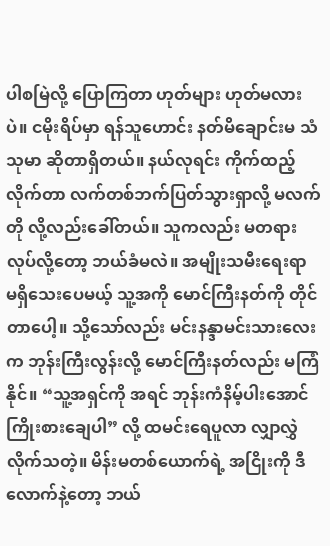ပါစမြဲလို့ ပြောကြတာ ဟုတ်များ ဟုတ်မလားပဲ။ ငမိုးရိပ်မှာ ရန်သူဟောင်း နတ်မိချောင်းမ သံသုမာ ဆိုတာရှိတယ်။ နယ်လုရင်း ကိုက်ထည့်လိုက်တာ လက်တစ်ဘက်ပြတ်သွားရှာလို့ မလက်တို လို့လည်းခေါ်တယ်။ သူကလည်း မတရားလုပ်လို့တော့ ဘယ်ခံမလဲ။ အမျိုးသမီးရေးရာ မရှိသေးပေမယ့် သူ့အကို မောင်ကြီးနတ်ကို တိုင်တာပေါ့။ သို့သော်လည်း မင်းနန္ဒာမင်းသားလေးက ဘုန်းကြီးလွန်းလို့ မောင်ကြီးနတ်လည်း မကြံနိုင်။ “သူ့အရှင်ကို အရင် ဘုန်းကံနိမ့်ပါးအောင် ကြိုးစားချေပါ” လို့ ထမင်းရေပူလာ လျှာလွှဲလိုက်သတဲ့။ မိန်းမတစ်ယောက်ရဲ့ အငြိုးကို ဒီလောက်နဲ့တော့ ဘယ်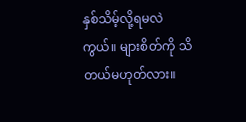နှစ်သိမ့်လို့ရမလဲကွယ်။ များစိတ်ကို သိတယ်မဟုတ်လား။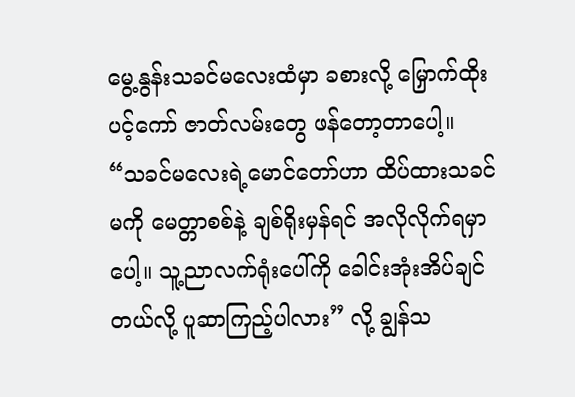မွေ့နွန်းသခင်မလေးထံမှာ ခစားလို့ မြှောက်ထိုးပင့်ကော် ဇာတ်လမ်းတွေ ဖန်တော့တာပေါ့။ “သခင်မလေးရဲ့မောင်တော်ဟာ ထိပ်ထားသခင်မကို မေတ္တာစစ်နဲ့ ချစ်ရိုးမှန်ရင် အလိုလိုက်ရမှာပေါ့။ သူ့ညာလက်ရုံးပေါ်ကို ခေါင်းအုံးအိပ်ချင်တယ်လို့ ပူဆာကြည့်ပါလား” လို့ ချွန်သ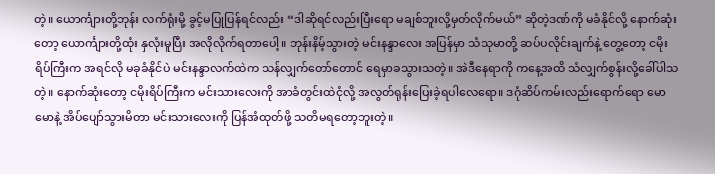တဲ့။ ယောင်္ကျားတို့ဘုန်း လက်ရုံးမို့ ခွင့်မပြုပြန်ရင်လည်း “ဒါဆိုရင်လည်းပြီးရော မချစ်ဘူးလို့မှတ်လိုက်မယ်” ဆိုတဲ့ဒဏ်ကို မခံနိုင်လို့ နောက်ဆုံးတော့ ယောင်္ကျားတို့ထုံး နှလုံးမူပြီး အလိုလိုက်ရတာပေါ့။ ဘုန်းနိမ့်သွားတဲ့ မင်းနန္ဒာလေး အပြန်မှာ သံသုမာတို့ ဆပ်ပလိုင်းချက်နဲ့ တွေ့တော့ ငမိုးရိပ်ကြီးက အရင်လို မခုခံနိုင်ပဲ မင်းနန္ဒာလက်ထဲက သန်လျှက်တော်တောင် ရေမှာခသွားသတဲ့။ အဲဒီနေရာကို ကနေ့အထိ သံလျှက်စွန်းလို့ခေါ်ပါသတဲ့။ နောက်ဆုံးတော့ ငမိုးရိပ်ကြီးက မင်းသားလေးကို အာခံတွင်းထဲငုံလို့ အလွတ်ရုန်းပြေးခဲ့ရပါလေရော။ ဒဂုံဆိပ်ကမ်းလည်းရောက်ရော မောမောနဲ့ အိပ်ပျော်သွားမိတာ မင်းသားလေးကို ပြန်အံထုတ်ဖို့ သတိမရတော့ဘူးတဲ့။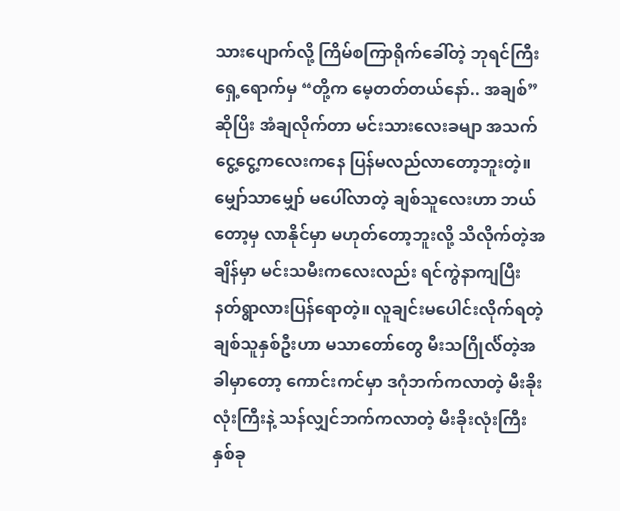သားပျောက်လို့ ကြိမ်စကြာရိုက်ခေါ်တဲ့ ဘုရင်ကြီးရှေ့ရောက်မှ “တို့က မေ့တတ်တယ်နော်.. အချစ်” ဆိုပြိး အံချလိုက်တာ မင်းသားလေးခမျာ အသက်ငွေ့ငွေ့ကလေးကနေ ပြန်မလည်လာတော့ဘူးတဲ့။ မျှော်သာမျှော် မပေါ်လာတဲ့ ချစ်သူလေးဟာ ဘယ်တော့မှ လာနိုင်မှာ မဟုတ်တော့ဘူးလို့ သိလိုက်တဲ့အချိန်မှာ မင်းသမီးကလေးလည်း ရင်ကွဲနာကျပြီး နတ်ရွာလားပြန်ရောတဲ့။ လူချင်းမပေါင်းလိုက်ရတဲ့ ချစ်သူနှစ်ဦးဟာ မသာတော်တွေ မီးသဂြိုင်္လ်တဲ့အခါမှာတော့ ကောင်းကင်မှာ ဒဂုံဘက်ကလာတဲ့ မီးခိုးလုံးကြီးနဲ့ သန်လျှင်ဘက်ကလာတဲ့ မီးခိုးလုံးကြီး နှစ်ခု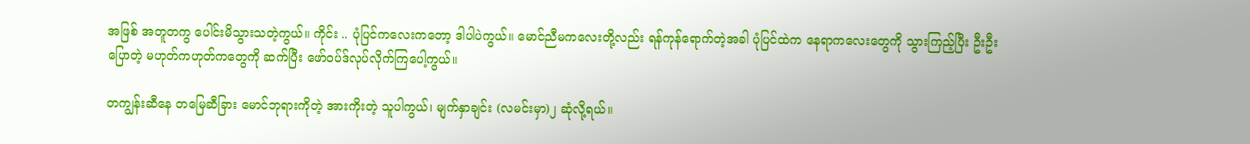အဖြစ် အတူတကွ ပေါင်းမိသွားသတဲ့ကွယ်။ ကိုင်း .. ပုံပြင်ကလေးကတော့ ဒါပါပဲကွယ်။ မောင်ညီမကလေးတို့လည်း ရန်ကုန်ရောက်တဲ့အခါ ပုံပြင်ထဲက နေရာကလေးတွေကို သွားကြည့်ပြီး ဦးဦးပြောတဲ့ မဟုတ်ကဟုတ်ကတွေကို ဆက်ပြီး ဖော်ဝပ်ဒ်လုပ်လိုက်ကြပေါ့ကွယ်။

တကျွန်းဆီနေ တမြေဆီခြား မောင်ဘုရားကိုတဲ့ အားကိုးတဲ့ သူပါကွယ်၊ မျက်နှာချင်း (လမင်းမှာ)၂ ဆုံလို့ရယ်။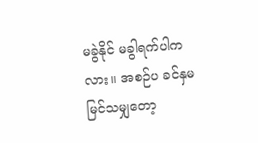မခွဲနိုင် မခွါရက်ပါကလား။ အစဉ်ပ ခင်နှမ မြင်သမျှတော့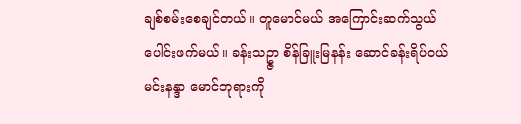ချစ်စမ်းစေချင်တယ်။ တူမောင်မယ် အကြောင်းဆက်သွယ် ပေါင်းဖက်မယ်။ ခန်းသဥ္ဇာ စိန်ခြူးမြနန်း ဆောင်ခန်းရိပ်ဝယ် မင်းနန္ဒာ မောင်ဘုရားကို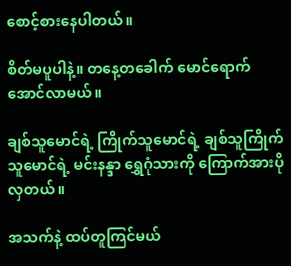စောင့်စားနေပါတယ်။

စိတ်မပူပါနဲ့။ တနေ့တခေါက် မောင်ရောက်အောင်လာမယ်။

ချစ်သူမောင်ရဲ့ ကြိုက်သူမောင်ရဲ့ ချစ်သူကြိုက်သူမောင်ရဲ့ မင်းနန္ဒာ ရွှေဂုံသားကို ကြောက်အားပိုလှတယ်။

အသက်နဲ့ ထပ်တူကြင်မယ်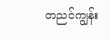တညင်ကျွန်း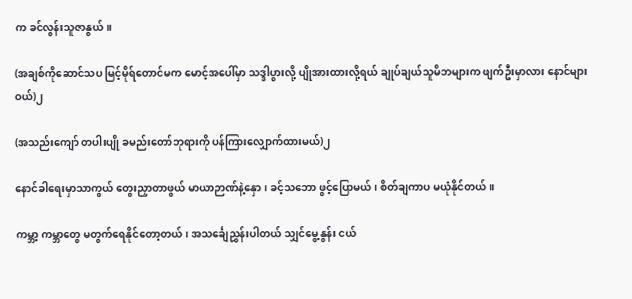က ခင်လွန်းသူဇာနွယ်။

(အချစ်ကိုဆောင်သပ မြင့်မိုရ်တောင်မက မောင့်အပေါ်မှာ သဒ္ဒါပွားလို့ ပျိုအားထားလို့ရယ် ချုပ်ချယ်သူမိဘများက ဖျက်ဦးမှာလား နောင်များဝယ်)၂

(အသည်းကျော် တပါးပျို ခမည်းတော်ဘုရားကို ပန်ကြားလျှောက်ထားမယ်)၂

နောင်ခါရေးမှာသာကွယ် တွေးညှာတာဖွယ် မာယာဉာဏ်နဲ့နှော၊ ခင့်သဘော ဖွင့်ပြောမယ်၊ စိတ်ချကာပ မယုံနိုင်တယ်။

ကမ္ဘာ့ ကမ္ဘာတွေ မတွက်ရေနိုင်တော့တယ်၊ အသင်္ချေညွှန်းပါတယ် သျှင်မွေ့နွန်း ငယ်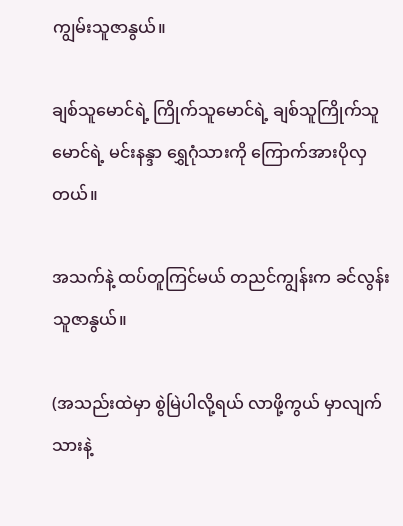ကျွမ်းသူဇာနွယ်။

ချစ်သူမောင်ရဲ့ ကြိုက်သူမောင်ရဲ့ ချစ်သူကြိုက်သူမောင်ရဲ့ မင်းနန္ဒာ ရွှေဂုံသားကို ကြောက်အားပိုလှတယ်။

အသက်နဲ့ ထပ်တူကြင်မယ် တညင်ကျွန်းက ခင်လွန်းသူဇာနွယ်။

(အသည်းထဲမှာ စွဲမြဲပါလို့ရယ် လာဖို့ကွယ် မှာလျက်သားနဲ့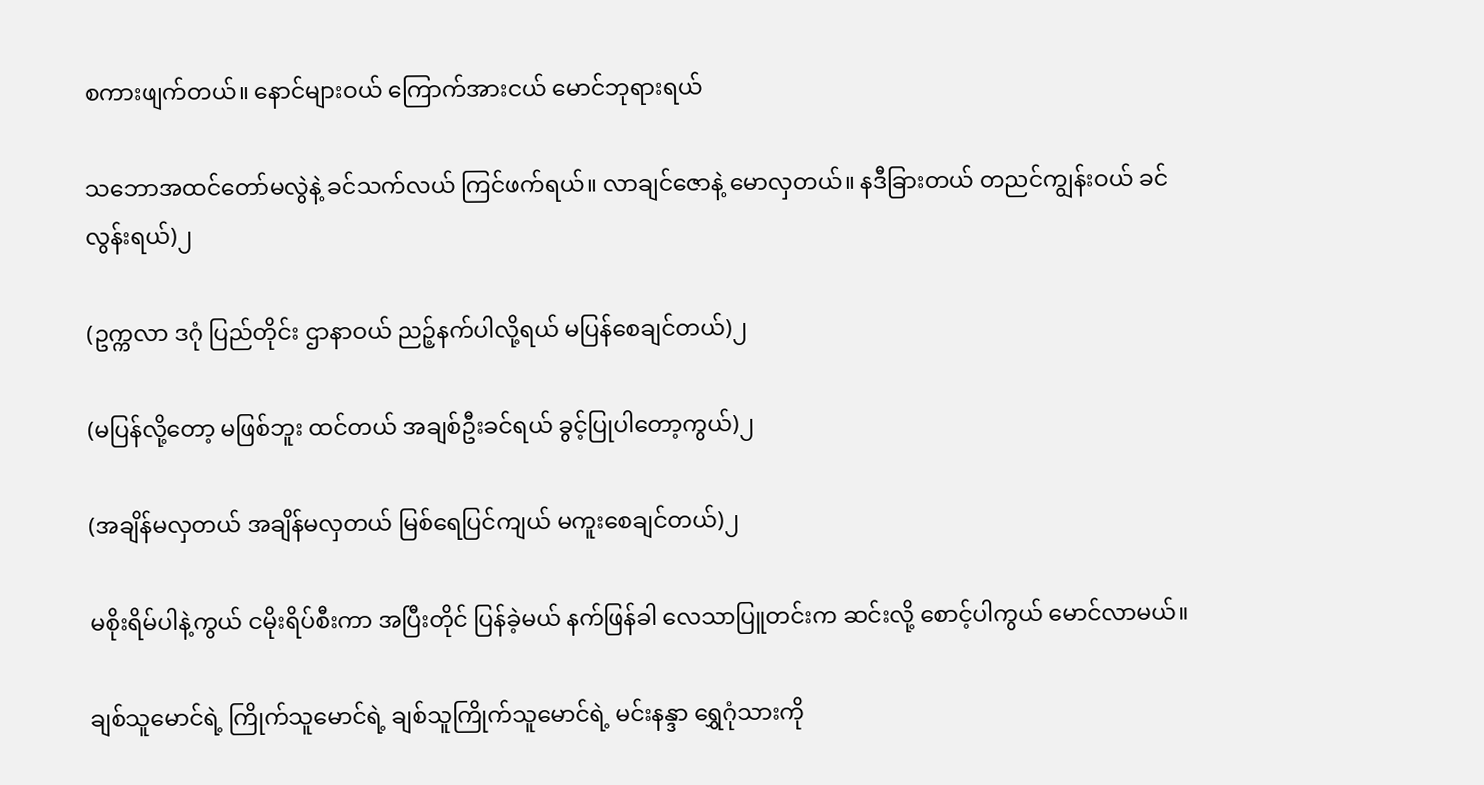စကားဖျက်တယ်။ နောင်များဝယ် ကြောက်အားငယ် မောင်ဘုရားရယ်

သဘောအထင်တော်မလွဲနဲ့ ခင်သက်လယ် ကြင်ဖက်ရယ်။ လာချင်ဇောနဲ့ မောလှတယ်။ နဒီခြားတယ် တညင်ကျွန်းဝယ် ခင်လွန်းရယ်)၂

(ဥက္ကလာ ဒဂုံ ပြည်တိုင်း ဌာနာဝယ် ညဉ့်နက်ပါလို့ရယ် မပြန်စေချင်တယ်)၂

(မပြန်လို့တော့ မဖြစ်ဘူး ထင်တယ် အချစ်ဦးခင်ရယ် ခွင့်ပြုပါတော့ကွယ်)၂

(အချိန်မလှတယ် အချိန်မလှတယ် မြစ်ရေပြင်ကျယ် မကူးစေချင်တယ်)၂

မစိုးရိမ်ပါနဲ့ကွယ် ငမိုးရိပ်စီးကာ အပြီးတိုင် ပြန်ခဲ့မယ် နက်ဖြန်ခါ လေသာပြူတင်းက ဆင်းလို့ စောင့်ပါကွယ် မောင်လာမယ်။

ချစ်သူမောင်ရဲ့ ကြိုက်သူမောင်ရဲ့ ချစ်သူကြိုက်သူမောင်ရဲ့ မင်းနန္ဒာ ရွှေဂုံသားကို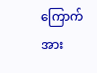ကြောက်အား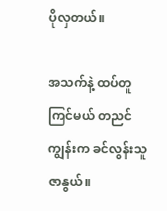ပိုလှတယ်။

အသက်နဲ့ ထပ်တူကြင်မယ် တညင်ကျွန်းက ခင်လွန်းသူဇာနွယ်။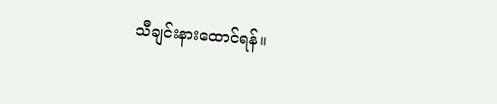သီချင်းနားထောင်ရန်။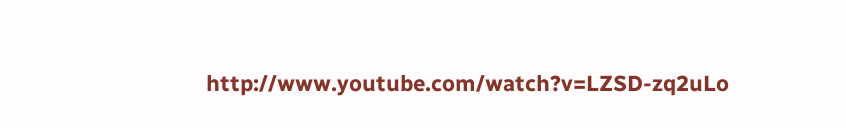http://www.youtube.com/watch?v=LZSD-zq2uLo